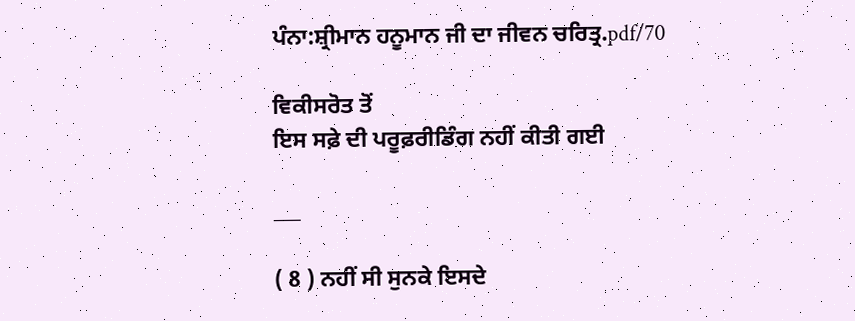ਪੰਨਾ:ਸ਼੍ਰੀਮਾਨ ਹਨੂਮਾਨ ਜੀ ਦਾ ਜੀਵਨ ਚਰਿਤ੍ਰ.pdf/70

ਵਿਕੀਸਰੋਤ ਤੋਂ
ਇਸ ਸਫ਼ੇ ਦੀ ਪਰੂਫ਼ਰੀਡਿੰਗ ਨਹੀਂ ਕੀਤੀ ਗਈ

___

( 8 ) ਨਹੀਂ ਸੀ ਸੁਨਕੇ ਇਸਦੇ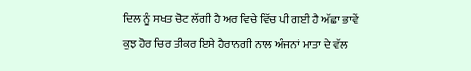ਦਿਲ ਨੂੰ ਸਖਤ ਚੋਟ ਲੱਗੀ ਹੈ ਅਰ ਵਿਚੇ ਵਿੱਚ ਪੀ ਗਈ ਹੈ ਅੱਛਾ ਭਾਵੇਂ ਕੁਝ ਹੋਰ ਚਿਰ ਤੀਕਰ ਇਸੇ ਹੈਰਾਨਗੀ ਨਾਲ ਅੰਜਨਾਂ ਮਾਤਾ ਦੇ ਵੱਲ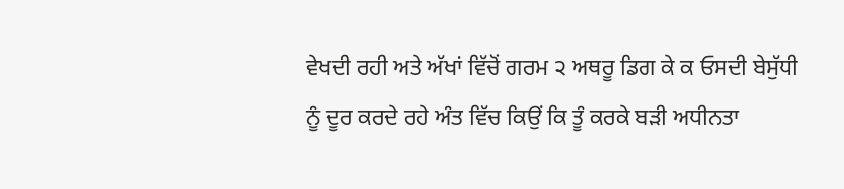ਵੇਖਦੀ ਰਹੀ ਅਤੇ ਅੱਖਾਂ ਵਿੱਚੋਂ ਗਰਮ ੨ ਅਥਰੂ ਡਿਗ ਕੇ ਕ ਓਸਦੀ ਬੇਸੁੱਧੀ ਨੂੰ ਦੂਰ ਕਰਦੇ ਰਹੇ ਅੰਤ ਵਿੱਚ ਕਿਉਂ ਕਿ ਤੂੰ ਕਰਕੇ ਬੜੀ ਅਧੀਨਤਾ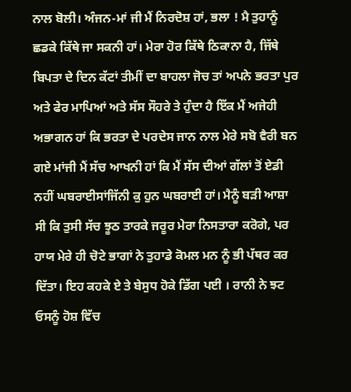ਨਾਲ ਬੋਲੀ। ਅੰਜਨ-ਮਾਂ ਜੀ ਮੈਂ ਨਿਰਦੋਸ਼ ਹਾਂ, ਭਲਾ ! ਮੈ ਤੁਹਾਨੂੰ ਛਡਕੇ ਕਿੱਥੇ ਜਾ ਸਕਨੀ ਹਾਂ। ਮੇਰਾ ਹੋਰ ਕਿੱਥੇ ਠਿਕਾਨਾ ਹੈ, ਜਿੱਥੇ ਬਿਪਤਾ ਦੇ ਦਿਨ ਕੱਟਾਂ ਤੀਮੀਂ ਦਾ ਬਾਹਲਾ ਜੋਚ ਤਾਂ ਅਪਨੇ ਭਰਤਾ ਪੁਰ ਅਤੇ ਫੇਰ ਮਾਪਿਆਂ ਅਤੇ ਸੱਸ ਸੌਹਰੇ ਤੇ ਹੁੰਦਾ ਹੈ ਇੱਕ ਮੈਂ ਅਜੇਹੀ ਅਭਾਗਨ ਹਾਂ ਕਿ ਭਰਤਾ ਦੇ ਪਰਦੇਸ ਜਾਨ ਨਾਲ ਮੇਰੇ ਸਬੋ ਵੈਰੀ ਬਨ ਗਏ ਮਾਂਜੀ ਮੈਂ ਸੱਚ ਆਖਨੀ ਹਾਂ ਕਿ ਮੈਂ ਸੱਸ ਦੀਆਂ ਗੱਲਾਂ ਤੋਂ ਏਡੀ ਨਹੀਂ ਘਬਰਾਈਸਾਂਜਿੱਨੀ ਕੁ ਹੁਨ ਘਬਰਾਈ ਹਾਂ। ਮੈਨੂੰ ਬੜੀ ਆਸ਼ਾ ਸੀ ਕਿ ਤੁਸੀ ਸੱਚ ਝੂਠ ਤਾਰਕੇ ਜਰੂਰ ਮੇਰਾ ਨਿਸਤਾਰਾ ਕਰੋਗੇ, ਪਰ ਹਾਯ ਮੇਰੇ ਹੀ ਚੋਟੇ ਭਾਗਾਂ ਨੇ ਤੁਹਾਡੇ ਕੋਮਲ ਮਨ ਨੂੰ ਭੀ ਪੱਥਰ ਕਰ ਦਿੱਤਾ। ਇਹ ਕਹਕੇ ਏ ਤੇ ਬੇਸੁਧ ਹੋਕੇ ਡਿੱਗ ਪਈ । ਰਾਨੀ ਨੇ ਝਟ ਓਸਨੂੰ ਹੋਸ਼ ਵਿੱਚ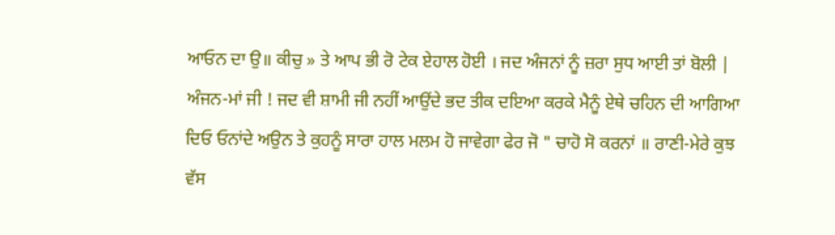ਆਓਨ ਦਾ ਉ॥ ਕੀਚੁ » ਤੇ ਆਪ ਭੀ ਰੋ ਟੇਕ ਏਹਾਲ ਹੋਈ । ਜਦ ਅੰਜਨਾਂ ਨੂੰ ਜ਼ਰਾ ਸੁਧ ਆਈ ਤਾਂ ਬੋਲੀ | ਅੰਜਨ-ਮਾਂ ਜੀ ! ਜਦ ਵੀ ਸ਼ਾਮੀ ਜੀ ਨਹੀਂ ਆਉਂਦੇ ਭਦ ਤੀਕ ਦਇਆ ਕਰਕੇ ਮੈਨੂੰ ਏਥੇ ਚਹਿਨ ਦੀ ਆਗਿਆ ਦਿਓ ਓਨਾਂਦੇ ਅਉਨ ਤੇ ਕੁਹਨੂੰ ਸਾਰਾ ਹਾਲ ਮਲਮ ਹੋ ਜਾਵੇਗਾ ਫੇਰ ਜੋ " ਚਾਹੋ ਸੋ ਕਰਨਾਂ ॥ ਰਾਣੀ-ਮੇਰੇ ਕੁਝ ਵੱਸ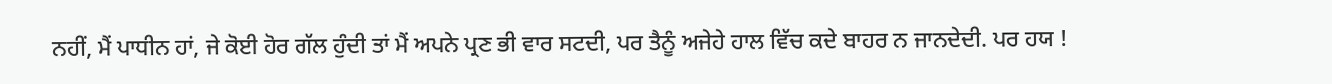ਨਹੀਂ, ਮੈਂ ਪਾਧੀਨ ਹਾਂ, ਜੇ ਕੋਈ ਹੋਰ ਗੱਲ ਹੁੰਦੀ ਤਾਂ ਮੈਂ ਅਪਨੇ ਪ੍ਰਣ ਭੀ ਵਾਰ ਸਟਦੀ, ਪਰ ਤੈਨੂੰ ਅਜੇਹੇ ਹਾਲ ਵਿੱਚ ਕਦੇ ਬਾਹਰ ਨ ਜਾਨਦੇਦੀ. ਪਰ ਹਯ !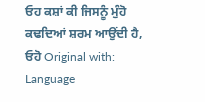ਓਹ ਕਸ਼ਾਂ ਕੀ ਜਿਸਨੂੰ ਮੁੰਹੋ ਕਢਦਿਆਂ ਸ਼ਰਮ ਆਉਂਦੀ ਹੈ, ਓਹੋ Original with: Language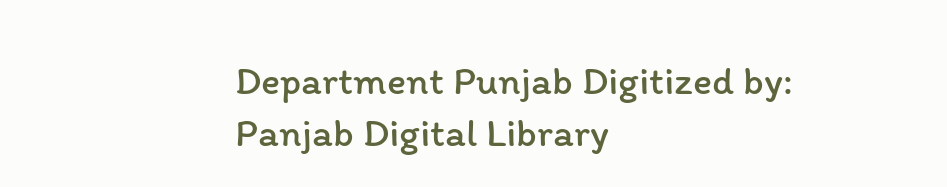Department Punjab Digitized by: Panjab Digital Library